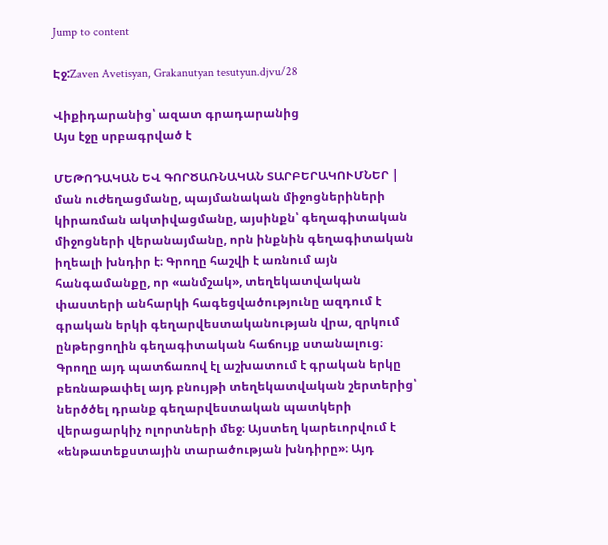Jump to content

Էջ:Zaven Avetisyan, Grakanutyan tesutyun.djvu/28

Վիքիդարանից՝ ազատ գրադարանից
Այս էջը սրբագրված է

ՄԵԹՈԴԱԿԱՆ ԵՎ ԳՈՐԾԱՌՆԱԿԱՆ ՏԱՐԲԵՐԱԿՈՒՄՆԵՐ | ման ուժեղացմանը, պայմանական միջոցներիների կիրառման ակտիվացմանը, այսինքն՝ գեղագիտական միջոցների վերանայմանը, որն ինքնին գեղագիտական իղեալի խնդիր է։ Գրողը հաշվի է առնում այն հանգամանքը, որ «անմշակ», տեղեկատվական փաստերի անհարկի հագեցվածությունը ազդում է գրական երկի գեղարվեստականության վրա, զրկում ընթերցողին գեղագիտական հաճույք ստանալուց։ Գրողը այդ պատճառով էլ աշխատում է գրական երկը բեռնաթափել այդ բնույթի տեղեկատվական շերտերից՝ ներծծել դրանք գեղարվեստական պատկերի վերացարկիչ ոլորտների մեջ։ Այստեղ կարեւորվում է «ենթատեքստային տարածության խնդիրը»։ Այդ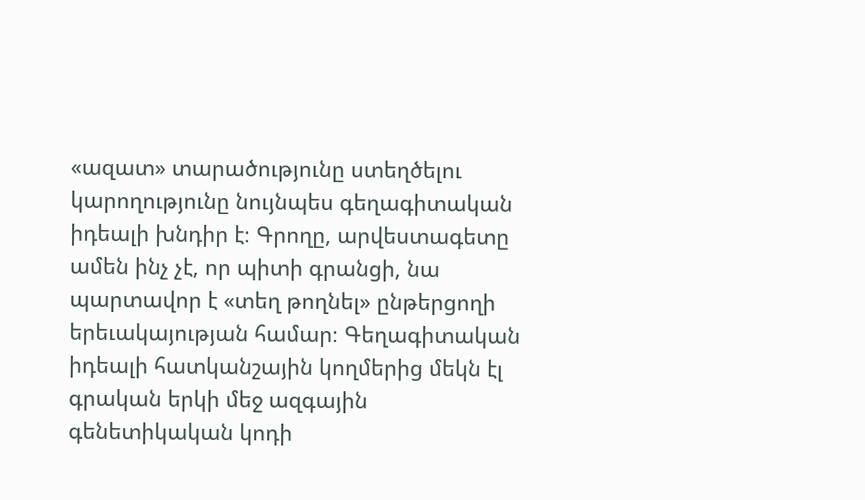«ազատ» տարածությունը ստեղծելու կարողությունը նույնպես գեղագիտական իդեալի խնդիր է։ Գրողը, արվեստագետը ամեն ինչ չէ, որ պիտի գրանցի, նա պարտավոր է «տեղ թողնել» ընթերցողի երեւակայության համար։ Գեղագիտական իդեալի հատկանշային կողմերից մեկն էլ գրական երկի մեջ ազգային գենետիկական կոդի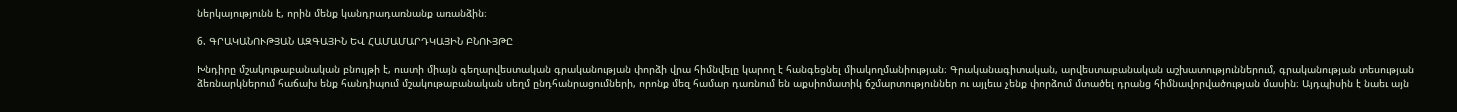ներկայությունն է, որին մենք կանդրադառնանք առանձին։

6. ԳՐԱԿԱՆՈՒԹՅԱՆ ԱԶԳԱՅԻՆ ԵՎ ՀԱՄԱՄԱՐԴԿԱՅԻՆ ԲՆՈՒՅԹԸ

Խնդիրը մշակութաբանական բնույթի է, ուստի միայն գեղարվեստական գրականության փորձի վրա հիմնվելը կարող է հանգեցնել միակողմանիության։ Գրականագիտական, արվեստաբանական աշխատություններում, գրականության տեսության ձեռնարկներում հաճախ ենք հանդիպում մշակութաբանական սեղմ ընդհանրացումների, որոնք մեզ համար դառնում են աքսիոմատիկ ճշմարտություններ ու այլեւս չենք փորձում մտածել դրանց հիմնավորվածության մասին։ Այդպիսին է նաեւ այն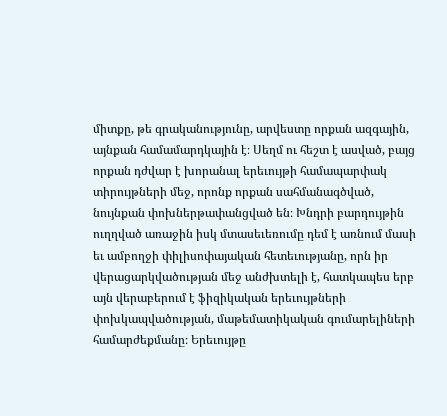միտքը, թե գրականությունը, արվեստը որքան ազգային, այնքան համամարդկային է։ Սեղմ ու հեշտ է ասված, բայց որքան դժվար է խորանալ երեւույթի համապարփակ տիրույթների մեջ, որոնք որքան սահմանագծված, նույնքան փոխներթափանցված են։ Խնդրի բարդույթին ուղղված առաջին իսկ մտասեւեռումը դեմ է առնում մասի եւ ամբողջի փիլիսոփայական հետեւությանը, որն իր վերացարկվածության մեջ անժխտելի է, հատկապես երբ այն վերաբերում է ֆիզիկական երեւույթների փոխկապվածության, մաթեմատիկական գումարելիների համարժեքմանը։ Երեւույթը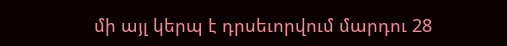մի այլ կերպ է դրսեւորվում մարդու 28